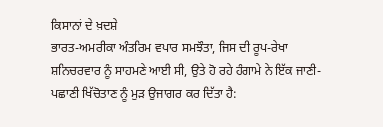ਕਿਸਾਨਾਂ ਦੇ ਖ਼ਦਸ਼ੇ
ਭਾਰਤ-ਅਮਰੀਕਾ ਅੰਤਰਿਮ ਵਪਾਰ ਸਮਝੌਤਾ, ਜਿਸ ਦੀ ਰੂਪ-ਰੇਖਾ ਸ਼ਨਿਚਰਵਾਰ ਨੂੰ ਸਾਹਮਣੇ ਆਈ ਸੀ, ਉਤੇ ਹੋ ਰਹੇ ਹੰਗਾਮੇ ਨੇ ਇੱਕ ਜਾਣੀ-ਪਛਾਣੀ ਖਿੱਚੋਤਾਣ ਨੂੰ ਮੁੜ ਉਜਾਗਰ ਕਰ ਦਿੱਤਾ ਹੈ: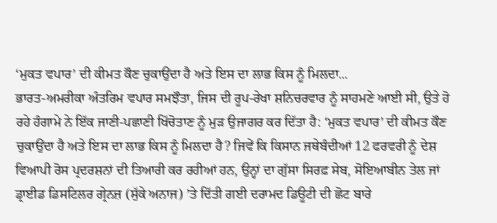‘ਮੁਕਤ ਵਪਾਰ’ ਦੀ ਕੀਮਤ ਕੌਣ ਚੁਕਾਉਂਦਾ ਹੈ ਅਤੇ ਇਸ ਦਾ ਲਾਭ ਕਿਸ ਨੂੰ ਮਿਲਦਾ...
ਭਾਰਤ-ਅਮਰੀਕਾ ਅੰਤਰਿਮ ਵਪਾਰ ਸਮਝੌਤਾ, ਜਿਸ ਦੀ ਰੂਪ-ਰੇਖਾ ਸ਼ਨਿਚਰਵਾਰ ਨੂੰ ਸਾਹਮਣੇ ਆਈ ਸੀ, ਉਤੇ ਹੋ ਰਹੇ ਹੰਗਾਮੇ ਨੇ ਇੱਕ ਜਾਣੀ-ਪਛਾਣੀ ਖਿੱਚੋਤਾਣ ਨੂੰ ਮੁੜ ਉਜਾਗਰ ਕਰ ਦਿੱਤਾ ਹੈ: ‘ਮੁਕਤ ਵਪਾਰ’ ਦੀ ਕੀਮਤ ਕੌਣ ਚੁਕਾਉਂਦਾ ਹੈ ਅਤੇ ਇਸ ਦਾ ਲਾਭ ਕਿਸ ਨੂੰ ਮਿਲਦਾ ਹੈ? ਜਿਵੇਂ ਕਿ ਕਿਸਾਨ ਜਥੇਬੰਦੀਆਂ 12 ਫਰਵਰੀ ਨੂੰ ਦੇਸ਼ ਵਿਆਪੀ ਰੋਸ ਪ੍ਰਦਰਸ਼ਨਾਂ ਦੀ ਤਿਆਰੀ ਕਰ ਰਹੀਆਂ ਹਨ, ਉਨ੍ਹਾਂ ਦਾ ਗੁੱਸਾ ਸਿਰਫ਼ ਸੇਬ, ਸੋਇਆਬੀਨ ਤੇਲ ਜਾਂ ਡ੍ਰਾਈਡ ਡਿਸਟਿਲਰ ਗ੍ਰੇਨਜ਼ (ਸੁੱਕੇ ਅਨਾਜ) ’ਤੇ ਦਿੱਤੀ ਗਈ ਦਰਾਮਦ ਡਿਊਟੀ ਦੀ ਛੋਟ ਬਾਰੇ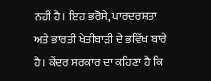ਨਹੀਂ ਹੈ। ਇਹ ਭਰੋਸੇ, ਪਾਰਦਰਸ਼ਤਾ ਅਤੇ ਭਾਰਤੀ ਖੇਤੀਬਾੜੀ ਦੇ ਭਵਿੱਖ ਬਾਰੇ ਹੈ। ਕੇਂਦਰ ਸਰਕਾਰ ਦਾ ਕਹਿਣਾ ਹੈ ਕਿ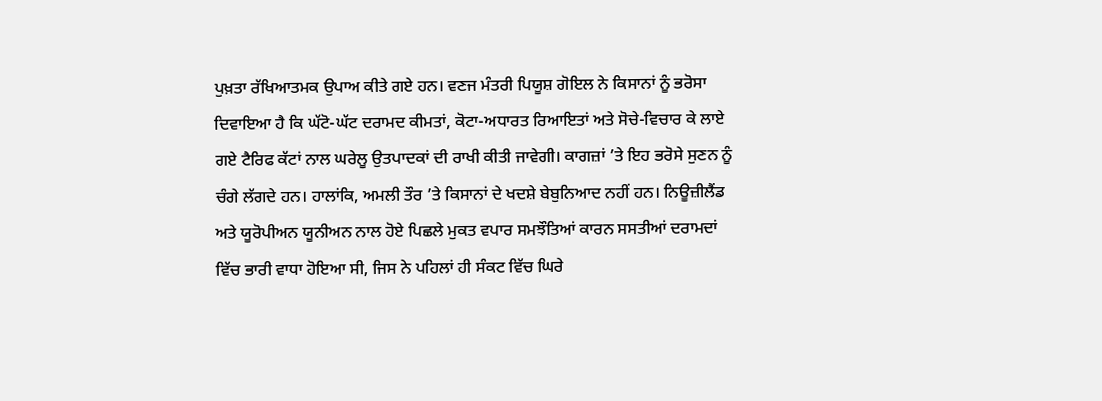ਪੁਖ਼ਤਾ ਰੱਖਿਆਤਮਕ ਉਪਾਅ ਕੀਤੇ ਗਏ ਹਨ। ਵਣਜ ਮੰਤਰੀ ਪਿਯੂਸ਼ ਗੋਇਲ ਨੇ ਕਿਸਾਨਾਂ ਨੂੰ ਭਰੋਸਾ ਦਿਵਾਇਆ ਹੈ ਕਿ ਘੱਟੋ-ਘੱਟ ਦਰਾਮਦ ਕੀਮਤਾਂ, ਕੋਟਾ-ਅਧਾਰਤ ਰਿਆਇਤਾਂ ਅਤੇ ਸੋਚੇ-ਵਿਚਾਰ ਕੇ ਲਾਏ ਗਏ ਟੈਰਿਫ ਕੱਟਾਂ ਨਾਲ ਘਰੇਲੂ ਉਤਪਾਦਕਾਂ ਦੀ ਰਾਖੀ ਕੀਤੀ ਜਾਵੇਗੀ। ਕਾਗਜ਼ਾਂ ’ਤੇ ਇਹ ਭਰੋਸੇ ਸੁਣਨ ਨੂੰ ਚੰਗੇ ਲੱਗਦੇ ਹਨ। ਹਾਲਾਂਕਿ, ਅਮਲੀ ਤੌਰ ’ਤੇ ਕਿਸਾਨਾਂ ਦੇ ਖਦਸ਼ੇ ਬੇਬੁਨਿਆਦ ਨਹੀਂ ਹਨ। ਨਿਊਜ਼ੀਲੈਂਡ ਅਤੇ ਯੂਰੋਪੀਅਨ ਯੂਨੀਅਨ ਨਾਲ ਹੋਏ ਪਿਛਲੇ ਮੁਕਤ ਵਪਾਰ ਸਮਝੌਤਿਆਂ ਕਾਰਨ ਸਸਤੀਆਂ ਦਰਾਮਦਾਂ ਵਿੱਚ ਭਾਰੀ ਵਾਧਾ ਹੋਇਆ ਸੀ, ਜਿਸ ਨੇ ਪਹਿਲਾਂ ਹੀ ਸੰਕਟ ਵਿੱਚ ਘਿਰੇ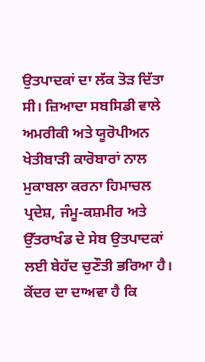ਉਤਪਾਦਕਾਂ ਦਾ ਲੱਕ ਤੋੜ ਦਿੱਤਾ ਸੀ। ਜ਼ਿਆਦਾ ਸਬਸਿਡੀ ਵਾਲੇ ਅਮਰੀਕੀ ਅਤੇ ਯੂਰੋਪੀਅਨ ਖੇਤੀਬਾੜੀ ਕਾਰੋਬਾਰਾਂ ਨਾਲ ਮੁਕਾਬਲਾ ਕਰਨਾ ਹਿਮਾਚਲ ਪ੍ਰਦੇਸ਼, ਜੰਮੂ-ਕਸ਼ਮੀਰ ਅਤੇ ਉੱਤਰਾਖੰਡ ਦੇ ਸੇਬ ਉਤਪਾਦਕਾਂ ਲਈ ਬੇਹੱਦ ਚੁਣੌਤੀ ਭਰਿਆ ਹੈ।
ਕੇਂਦਰ ਦਾ ਦਾਅਵਾ ਹੈ ਕਿ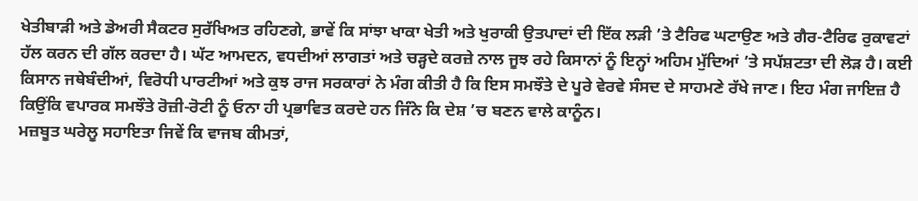ਖੇਤੀਬਾੜੀ ਅਤੇ ਡੇਅਰੀ ਸੈਕਟਰ ਸੁਰੱਖਿਅਤ ਰਹਿਣਗੇ, ਭਾਵੇਂ ਕਿ ਸਾਂਝਾ ਖਾਕਾ ਖੇਤੀ ਅਤੇ ਖੁਰਾਕੀ ਉਤਪਾਦਾਂ ਦੀ ਇੱਕ ਲੜੀ ’ਤੇ ਟੈਰਿਫ ਘਟਾਉਣ ਅਤੇ ਗੈਰ-ਟੈਰਿਫ ਰੁਕਾਵਟਾਂ ਹੱਲ ਕਰਨ ਦੀ ਗੱਲ ਕਰਦਾ ਹੈ। ਘੱਟ ਆਮਦਨ, ਵਧਦੀਆਂ ਲਾਗਤਾਂ ਅਤੇ ਚੜ੍ਹਦੇ ਕਰਜ਼ੇ ਨਾਲ ਜੂਝ ਰਹੇ ਕਿਸਾਨਾਂ ਨੂੰ ਇਨ੍ਹਾਂ ਅਹਿਮ ਮੁੱਦਿਆਂ ’ਤੇ ਸਪੱਸ਼ਟਤਾ ਦੀ ਲੋੜ ਹੈ। ਕਈ ਕਿਸਾਨ ਜਥੇਬੰਦੀਆਂ, ਵਿਰੋਧੀ ਪਾਰਟੀਆਂ ਅਤੇ ਕੁਝ ਰਾਜ ਸਰਕਾਰਾਂ ਨੇ ਮੰਗ ਕੀਤੀ ਹੈ ਕਿ ਇਸ ਸਮਝੌਤੇ ਦੇ ਪੂਰੇ ਵੇਰਵੇ ਸੰਸਦ ਦੇ ਸਾਹਮਣੇ ਰੱਖੇ ਜਾਣ। ਇਹ ਮੰਗ ਜਾਇਜ਼ ਹੈ ਕਿਉਂਕਿ ਵਪਾਰਕ ਸਮਝੌਤੇ ਰੋਜ਼ੀ-ਰੋਟੀ ਨੂੰ ਓਨਾ ਹੀ ਪ੍ਰਭਾਵਿਤ ਕਰਦੇ ਹਨ ਜਿੰਨੇ ਕਿ ਦੇਸ਼ ’ਚ ਬਣਨ ਵਾਲੇ ਕਾਨੂੰਨ।
ਮਜ਼ਬੂਤ ਘਰੇਲੂ ਸਹਾਇਤਾ ਜਿਵੇਂ ਕਿ ਵਾਜਬ ਕੀਮਤਾਂ,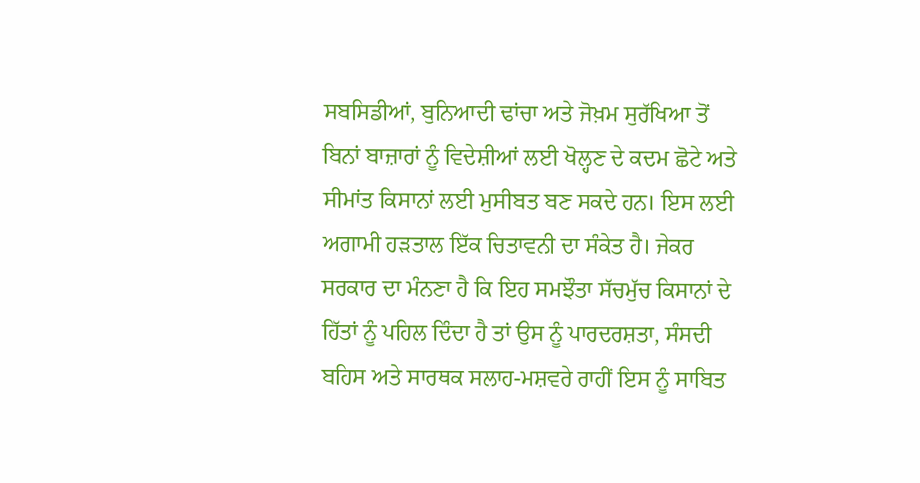ਸਬਸਿਡੀਆਂ, ਬੁਨਿਆਦੀ ਢਾਂਚਾ ਅਤੇ ਜੋਖ਼ਮ ਸੁਰੱਖਿਆ ਤੋਂ ਬਿਨਾਂ ਬਾਜ਼ਾਰਾਂ ਨੂੰ ਵਿਦੇਸ਼ੀਆਂ ਲਈ ਖੋਲ੍ਹਣ ਦੇ ਕਦਮ ਛੋਟੇ ਅਤੇ ਸੀਮਾਂਤ ਕਿਸਾਨਾਂ ਲਈ ਮੁਸੀਬਤ ਬਣ ਸਕਦੇ ਹਨ। ਇਸ ਲਈ ਅਗਾਮੀ ਹੜਤਾਲ ਇੱਕ ਚਿਤਾਵਨੀ ਦਾ ਸੰਕੇਤ ਹੈ। ਜੇਕਰ ਸਰਕਾਰ ਦਾ ਮੰਨਣਾ ਹੈ ਕਿ ਇਹ ਸਮਝੌਤਾ ਸੱਚਮੁੱਚ ਕਿਸਾਨਾਂ ਦੇ ਹਿੱਤਾਂ ਨੂੰ ਪਹਿਲ ਦਿੰਦਾ ਹੈ ਤਾਂ ਉਸ ਨੂੰ ਪਾਰਦਰਸ਼ਤਾ, ਸੰਸਦੀ ਬਹਿਸ ਅਤੇ ਸਾਰਥਕ ਸਲਾਹ-ਮਸ਼ਵਰੇ ਰਾਹੀਂ ਇਸ ਨੂੰ ਸਾਬਿਤ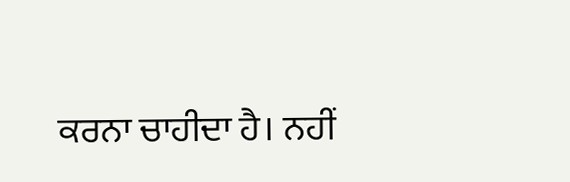ਕਰਨਾ ਚਾਹੀਦਾ ਹੈ। ਨਹੀਂ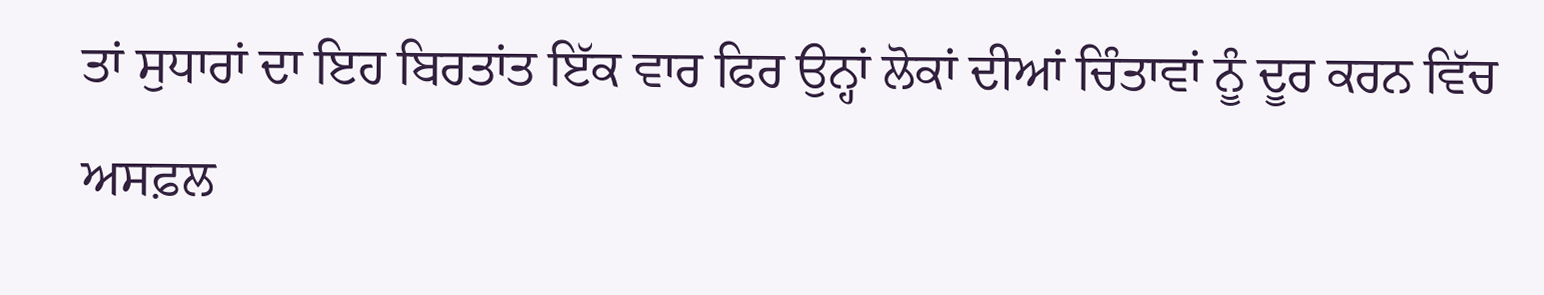ਤਾਂ ਸੁਧਾਰਾਂ ਦਾ ਇਹ ਬਿਰਤਾਂਤ ਇੱਕ ਵਾਰ ਫਿਰ ਉਨ੍ਹਾਂ ਲੋਕਾਂ ਦੀਆਂ ਚਿੰਤਾਵਾਂ ਨੂੰ ਦੂਰ ਕਰਨ ਵਿੱਚ ਅਸਫ਼ਲ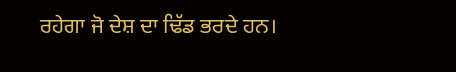ਰਹੇਗਾ ਜੋ ਦੇਸ਼ ਦਾ ਢਿੱਡ ਭਰਦੇ ਹਨ।